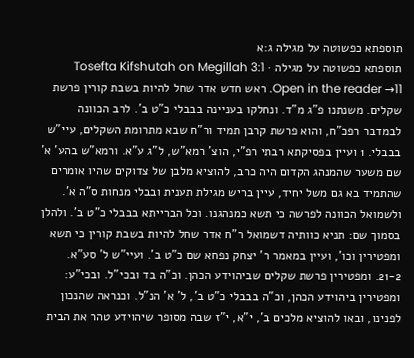תוספתא כפשוטה על מגילה ג:א
תוספתא כפשוטה על מגילה · Tosefta Kifshutah on Megillah 3:1
Open in the reader →11. ראש חדש אדר שחל להיות בשבת קורין פרשת שקלים. משנתנו פ"ג מ"ד. ונחלקו בעניינה בבבלי כ"ט ב'. לרב הכוונה לבמדבר רפכ"ח, והוא פרשת קרבן תמיד ור"ח שבא מתרומת השקלים, עיי"ש בבבלי. 1 ועיין בפסיקתא רבתי רפ"י, הוצ' רמא"ש, ל"ג ע"א. ורמא"ש בהע' א' שם משער שהמנהג הקדום היה כרב, להוציא מלבן של צדוקים שהיו אומרים שהתמיד בא גם משל יחיד, עיין בריש מגילת תענית ובבלי מנחות ס"ה א'. ולשמואל הכוונה לפרשה כי תשא כמנהגנו. וכל הברייתא בבבלי כ"ט ב'. ולהלן בסמוך שם: תניא כוותיה דשמואל ר"ח אדר שחל להיות בשבת קורין כי תשא ומפטירין וכו', ועיין במאמר ר' יצחק נפחא שם כ"ט ב'. ועיי"ש ל' סע"א.
21-2. ומפטירין פרשת שקלים שביהוידע הכהן. וכ"ה בד ובכי"ל. ובכי"ע: ומפטירין ביהוידע הכהן, וכ"ה בבבלי כ"ט ב', ל' א' הנ"ל. וכנראה שהנכון לפנינו, ובאו להוציא מלכים ב', י"א, י"ז שבה מסופר שיהוידע טהר את הבית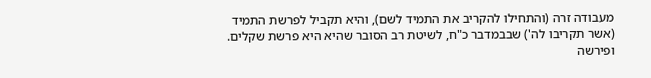מעבודה זרה (והתחילו להקריב את התמיד לשם), והיא תקביל לפרשת התמיד (אשר תקריבו לה') שבבמדבר כ"ח, לשיטת רב הסובר שהיא היא פרשת שקלים. ופירשה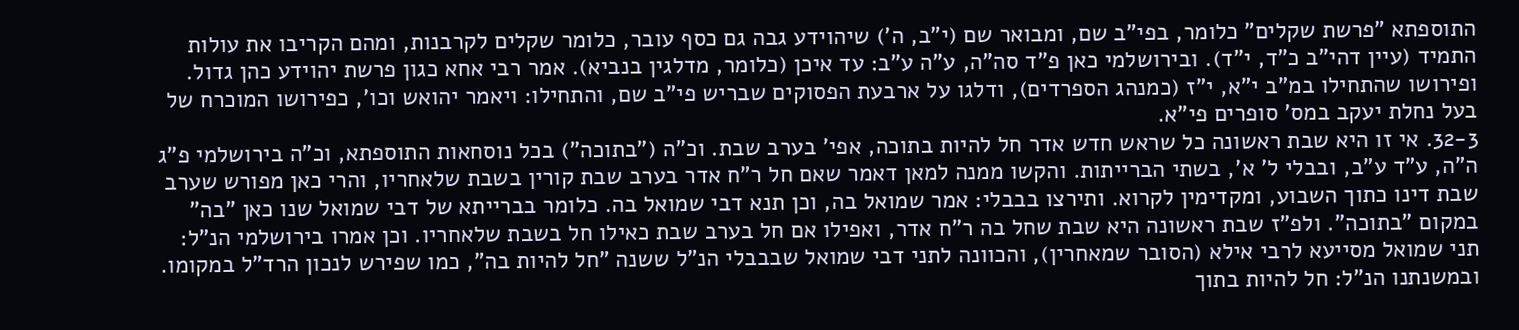התוספתא "פרשת שקלים" כלומר, בפי"ב שם, ומבואר שם (י"ב, ה') שיהוידע גבה גם כסף עובר, כלומר שקלים לקרבנות, ומהם הקריבו את עולות התמיד (עיין דהי"ב כ"ד, י"ד). ובירושלמי כאן פ"ד סה"ה, ע"ה ע"ב: עד איכן (כלומר, מדלגין בנביא). אמר רבי אחא כגון פרשת יהוידע כהן גדול. ופירושו שהתחילו במ"ב י"א, י"ז (כמנהג הספרדים), ודלגו על ארבעת הפסוקים שבריש פי"ב שם, והתחילו: ויאמר יהואש וכו', כפירושו המוכרח של בעל נחלת יעקב במס' סופרים פי"א.
32-3. אי זו היא שבת ראשונה כל שראש חדש אדר חל להיות בתוכה, אפי' בערב שבת. וכ"ה ("בתוכה") בכל נוסחאות התוספתא, וכ"ה בירושלמי פ"ג ה"ה, ע"ד ע"ב, ובבלי ל' א', בשתי הברייתות. והקשו ממנה למאן דאמר שאם חל ר"ח אדר בערב שבת קורין בשבת שלאחריו, והרי כאן מפורש שערב שבת דינו כתוך השבוע, ומקדימין לקרוא. ותירצו בבבלי: אמר שמואל בה, וכן תנא דבי שמואל בה. כלומר בברייתא של דבי שמואל שנו כאן "בה" במקום "בתוכה". ולפ"ז שבת ראשונה היא שבת שחל בה ר"ח אדר, ואפילו אם חל בערב שבת כאילו חל בשבת שלאחריו. וכן אמרו בירושלמי הנ"ל: תני שמואל מסייעא לרבי אילא (הסובר שמאחרין), והכוונה לתני דבי שמואל שבבבלי הנ"ל ששנה "חל להיות בה", כמו שפירש לנכון הרד"ל במקומו. ובמשנתנו הנ"ל: חל להיות בתוך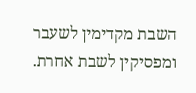השבת מקדימין לשעבר ומפסיקין לשבת אחרת.